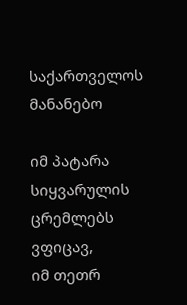საქართველოს მანანებო

იმ პატარა სიყვარულის ცრემლებს ვფიცავ,
იმ თეთრ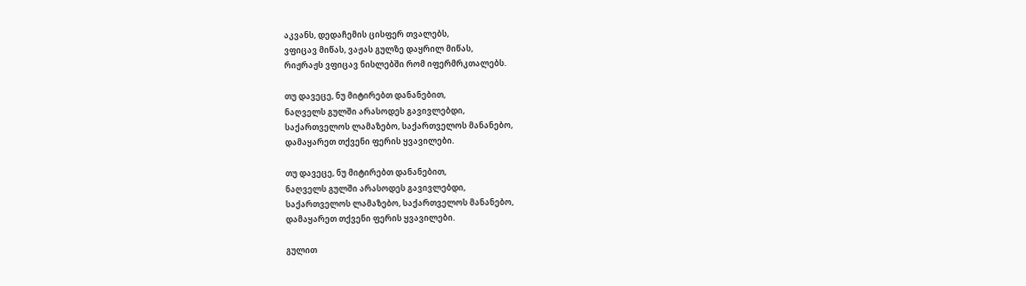აკვანს, დედაჩემის ცისფერ თვალებს,
ვფიცავ მიწას, ვაჟას გულზე დაყრილ მიწას,
რიჟრაჟს ვფიცავ ნისლებში რომ იფერმრკთალებს.

თუ დავეცე, ნუ მიტირებთ დანანებით,
ნაღველს გულში არასოდეს გავივლებდი,
საქართველოს ლამაზებო, საქართველოს მანანებო,
დამაყარეთ თქვენი ფერის ყვავილები.

თუ დავეცე, ნუ მიტირებთ დანანებით,
ნაღველს გულში არასოდეს გავივლებდი,
საქართველოს ლამაზებო, საქართველოს მანანებო,
დამაყარეთ თქვენი ფერის ყვავილები.

გულით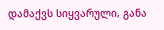დამაქვს სიყვარული, განა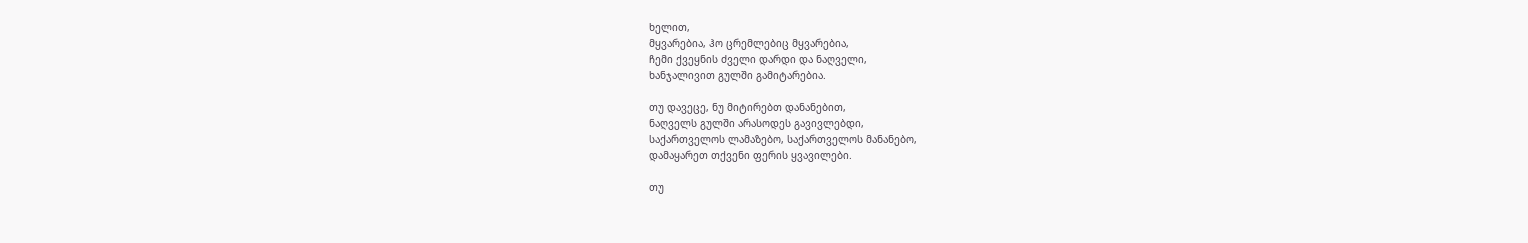ხელით,
მყვარებია, ჰო ცრემლებიც მყვარებია,
ჩემი ქვეყნის ძველი დარდი და ნაღველი,
ხანჯალივით გულში გამიტარებია.

თუ დავეცე, ნუ მიტირებთ დანანებით,
ნაღველს გულში არასოდეს გავივლებდი,
საქართველოს ლამაზებო, საქართველოს მანანებო,
დამაყარეთ თქვენი ფერის ყვავილები.

თუ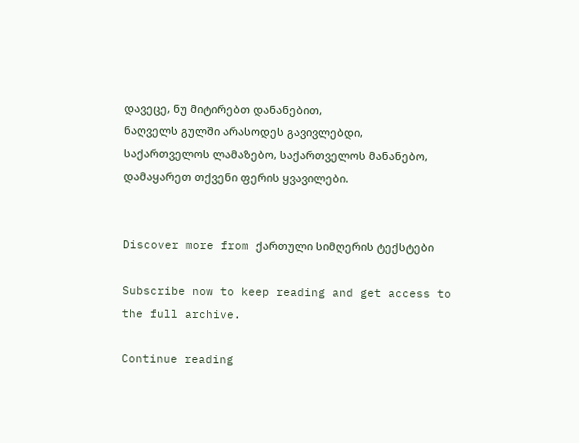დავეცე, ნუ მიტირებთ დანანებით,
ნაღველს გულში არასოდეს გავივლებდი,
საქართველოს ლამაზებო, საქართველოს მანანებო,
დამაყარეთ თქვენი ფერის ყვავილები.


Discover more from ქართული სიმღერის ტექსტები

Subscribe now to keep reading and get access to the full archive.

Continue reading